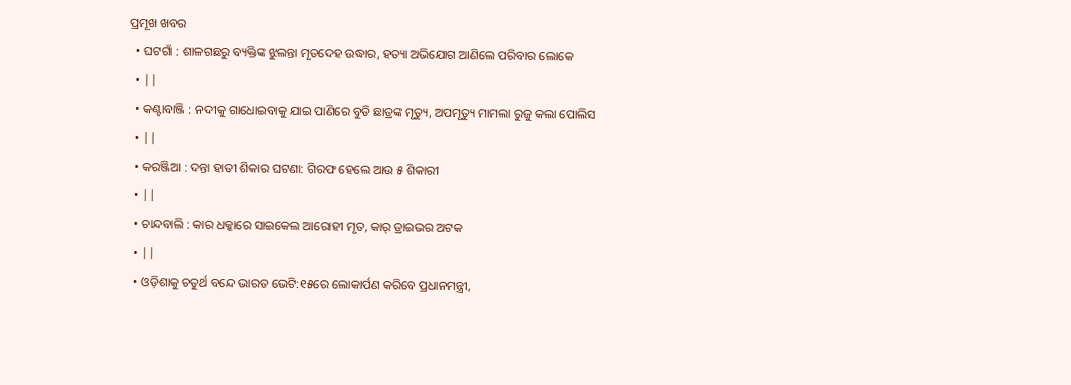ପ୍ରମୂଖ ଖବର
  • ଘଟଗାଁ : ଶାଳଗଛରୁ ବ୍ୟକ୍ତିଙ୍କ ଝୁଲନ୍ତା ମୃତଦେହ ଉଦ୍ଧାର, ହତ୍ୟା ଅଭିଯୋଗ ଆଣିଲେ ପରିବାର ଲୋକେ
  • ||
  • କଣ୍ଟାବାଞ୍ଜି : ନଦୀକୁ ଗାଧୋଇବାକୁ ଯାଇ ପାଣିରେ ବୁଡି ଛାତ୍ରଙ୍କ ମୃତ୍ୟୁ, ଅପମୃତ୍ୟୁ ମାମଲା ରୁଜୁ କଲା ପୋଲିସ
  • ||
  • କରଞ୍ଜିଆ : ଦନ୍ତା ହାତୀ ଶିକାର ଘଟଣା: ଗିରଫ ହେଲେ ଆଉ ୫ ଶିକାରୀ
  • ||
  • ଚାନ୍ଦବାଲି : କାର ଧକ୍କାରେ ସାଇକେଲ ଆରୋହୀ ମୃତ, କାର୍‌ ଡ୍ରାଇଭର ଅଟକ
  • ||
  • ଓଡ଼ିଶାକୁ ଚତୁର୍ଥ ବନ୍ଦେ ଭାରତ ଭେଟି:୧୫ରେ ଲୋକାର୍ପଣ କରିବେ ପ୍ରଧାନମନ୍ତ୍ରୀ,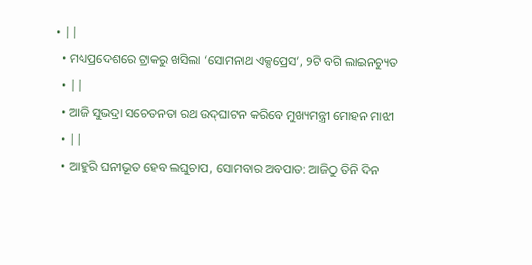• ||
  • ମଧ୍ୟପ୍ରଦେଶରେ ଟ୍ରାକରୁ ଖସିଲା ‘ସୋମନାଥ ଏକ୍ସପ୍ରେସ’, ୨ଟି ବଗି ଲାଇନଚ୍ୟୁତ
  • ||
  • ଆଜି ସୁଭଦ୍ରା ସଚେତନତା ରଥ ଉଦ୍‌ଘାଟନ କରିବେ ମୁଖ୍ୟମନ୍ତ୍ରୀ ମୋହନ ମାଝୀ
  • ||
  • ଆହୁରି ଘନୀଭୂତ ହେବ ଲଘୁଚାପ, ସୋମବାର ଅବପାତ: ଆଜିଠୁ ତିନି ଦିନ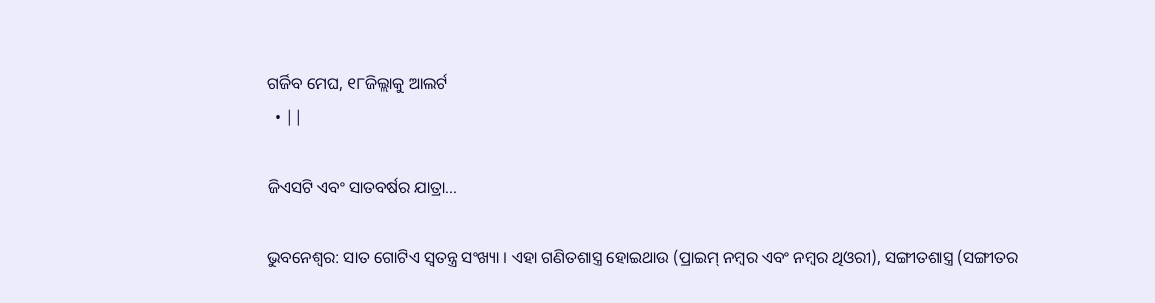ଗର୍ଜିବ ମେଘ, ୧୮ଜିଲ୍ଲାକୁ ଆଲର୍ଟ
  • ||

ଜିଏସଟି ଏବଂ ସାତବର୍ଷର ଯାତ୍ରା...

ଭୁବନେଶ୍ୱର: ସାତ ଗୋଟିଏ ସ୍ୱତନ୍ତ୍ର ସଂଖ୍ୟା । ଏହା ଗଣିତଶାସ୍ତ୍ର ହୋଇଥାଉ (ପ୍ରାଇମ୍‌ ନମ୍ବର ଏବଂ ନମ୍ବର ଥିଓରୀ), ସଙ୍ଗୀତଶାସ୍ତ୍ର (ସଙ୍ଗୀତର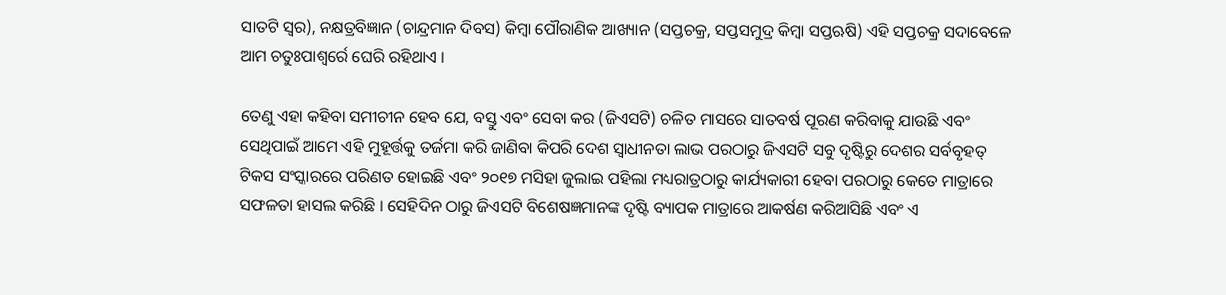ସାତଟି ସ୍ୱର), ନକ୍ଷତ୍ରବିଜ୍ଞାନ (ଚାନ୍ଦ୍ରମାନ ଦିବସ) କିମ୍ବା ପୌରାଣିକ ଆଖ୍ୟାନ (ସପ୍ତଚକ୍ର, ସପ୍ତସମୁଦ୍ର କିମ୍ବା ସପ୍ତଋଷି) ଏହି ସପ୍ତଚକ୍ର ସଦାବେଳେ ଆମ ଚତୁଃପାଶ୍ୱର୍ରେ ଘେରି ରହିଥାଏ ।

ତେଣୁ ଏହା କହିବା ସମୀଚୀନ ହେବ ଯେ, ବସ୍ତୁ ଏବଂ ସେବା କର (ଜିଏସଟି) ଚଳିତ ମାସରେ ସାତବର୍ଷ ପୂରଣ କରିବାକୁ ଯାଉଛି ଏବଂ ସେଥିପାଇଁ ଆମେ ଏହି ମୁହୂର୍ତ୍ତକୁ ତର୍ଜମା କରି ଜାଣିବା କିପରି ଦେଶ ସ୍ୱାଧୀନତା ଲାଭ ପରଠାରୁ ଜିଏସଟି ସବୁ ଦୃଷ୍ଟିରୁ ଦେଶର ସର୍ବବୃହତ୍‌ ଟିକସ ସଂସ୍କାରରେ ପରିଣତ ହୋଇଛି ଏବଂ ୨୦୧୭ ମସିହା ଜୁଲାଇ ପହିଲା ମଧ୍ୟରାତ୍ରଠାରୁ କାର୍ଯ୍ୟକାରୀ ହେବା ପରଠାରୁ କେତେ ମାତ୍ରାରେ ସଫଳତା ହାସଲ କରିଛି । ସେହିଦିନ ଠାରୁ ଜିଏସଟି ବିଶେଷଜ୍ଞମାନଙ୍କ ଦୃଷ୍ଟି ବ୍ୟାପକ ମାତ୍ରାରେ ଆକର୍ଷଣ କରିଆସିଛି ଏବଂ ଏ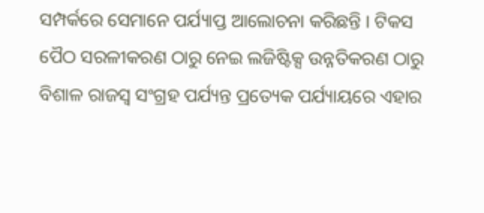ସମ୍ପର୍କରେ ସେମାନେ ପର୍ଯ୍ୟାପ୍ତ ଆଲୋଚନା କରିଛନ୍ତି । ଟିକସ ପୈଠ ସରଳୀକରଣ ଠାରୁ ନେଇ ଲଜିଷ୍ଟିକ୍ସ ଉନ୍ନତିକରଣ ଠାରୁ ବିଶାଳ ରାଜସ୍ୱ ସଂଗ୍ରହ ପର୍ଯ୍ୟନ୍ତ ପ୍ରତ୍ୟେକ ପର୍ଯ୍ୟାୟରେ ଏହାର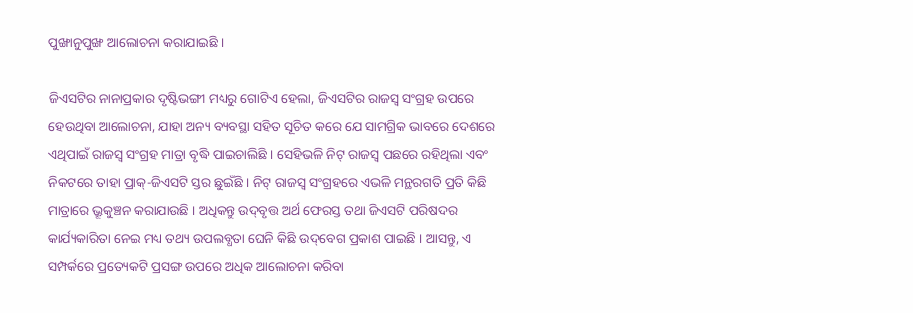ପୁଙ୍ଖାନୁପୁଙ୍ଖ ଆଲୋଚନା କରାଯାଇଛି ।

ଜିଏସଟିର ନାନାପ୍ରକାର ଦୃଷ୍ଟିଭଙ୍ଗୀ ମଧ୍ୟରୁ ଗୋଟିଏ ହେଲା, ଜିଏସଟିର ରାଜସ୍ୱ ସଂଗ୍ରହ ଉପରେ ହେଉଥିବା ଆଲୋଚନା, ଯାହା ଅନ୍ୟ ବ୍ୟବସ୍ଥା ସହିତ ସୂଚିତ କରେ ଯେ ସାମଗ୍ରିକ ଭାବରେ ଦେଶରେ ଏଥିପାଇଁ ରାଜସ୍ୱ ସଂଗ୍ରହ ମାତ୍ରା ବୃଦ୍ଧି ପାଇଚାଲିଛି । ସେହିଭଳି ନିଟ୍‌ ରାଜସ୍ୱ ପଛରେ ରହିଥିଲା ଏବଂ ନିକଟରେ ତାହା ପ୍ରାକ୍‌-ଜିଏସଟି ସ୍ତର ଛୁଇଁଛି । ନିଟ୍‌ ରାଜସ୍ୱ ସଂଗ୍ରହରେ ଏଭଳି ମନ୍ଥରଗତି ପ୍ରତି କିଛି ମାତ୍ରାରେ ଭ୍ରୂକୁଞ୍ଚନ କରାଯାଉଛି । ଅଧିକନ୍ତୁ ଉଦ୍‌ବୃତ୍ତ ଅର୍ଥ ଫେରସ୍ତ ତଥା ଜିଏସଟି ପରିଷଦର କାର୍ଯ୍ୟକାରିତା ନେଇ ମଧ୍ୟ ତଥ୍ୟ ଉପଲବ୍ଧତା ଘେନି କିଛି ଉଦ୍‌ବେଗ ପ୍ରକାଶ ପାଇଛି । ଆସନ୍ତୁ, ଏ ସମ୍ପର୍କରେ ପ୍ରତ୍ୟେକଟି ପ୍ରସଙ୍ଗ ଉପରେ ଅଧିକ ଆଲୋଚନା କରିବା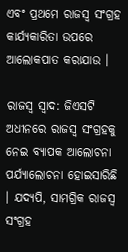ଏବଂ ପ୍ରଥମେ ରାଜସ୍ୱ ସଂଗ୍ରହ କାର୍ଯ୍ୟକାରିତା ଉପରେ ଆଲୋକପାତ କରାଯାଉ ।

ରାଜସ୍ୱ ସ୍ୱାଦ: ଜିଏସଟି ଅଧୀନରେ ରାଜସ୍ୱ ସଂଗ୍ରହକୁ ନେଇ ବ୍ୟାପକ ଆଲୋଚନା ପର୍ଯ୍ୟାଲୋଚନା ହୋଇସାରିଛି । ଯଦ୍ୟପି, ସାମଗ୍ରିକ ରାଜସ୍ୱ ସଂଗ୍ରହ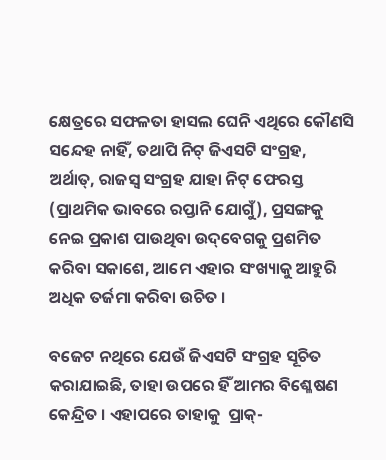କ୍ଷେତ୍ରରେ ସଫଳତା ହାସଲ ଘେନି ଏଥିରେ କୌଣସି ସନ୍ଦେହ ନାହିଁ, ତଥାପି ନିଟ୍‌ ଜିଏସଟି ସଂଗ୍ରହ, ଅର୍ଥାତ୍‌, ରାଜସ୍ୱ ସଂଗ୍ରହ ଯାହା ନିଟ୍‌ ଫେରସ୍ତ (ପ୍ରାଥମିକ ଭାବରେ ରପ୍ତାନି ଯୋଗୁଁ), ପ୍ରସଙ୍ଗକୁ ନେଇ ପ୍ରକାଶ ପାଉଥିବା ଉଦ୍‌ବେଗକୁ ପ୍ରଶମିତ କରିବା ସକାଶେ, ଆମେ ଏହାର ସଂଖ୍ୟାକୁ ଆହୁରି ଅଧିକ ତର୍ଜମା କରିବା ଉଚିତ ।

ବଜେଟ ନଥିରେ ଯେଉଁ ଜିଏସଟି ସଂଗ୍ରହ ସୂଚିତ କରାଯାଇଛି, ତାହା ଉପରେ ହିଁ ଆମର ବିଶ୍ଳେଷଣ କେନ୍ଦ୍ରିତ । ଏହାପରେ ତାହାକୁ  ପ୍ରାକ୍‌-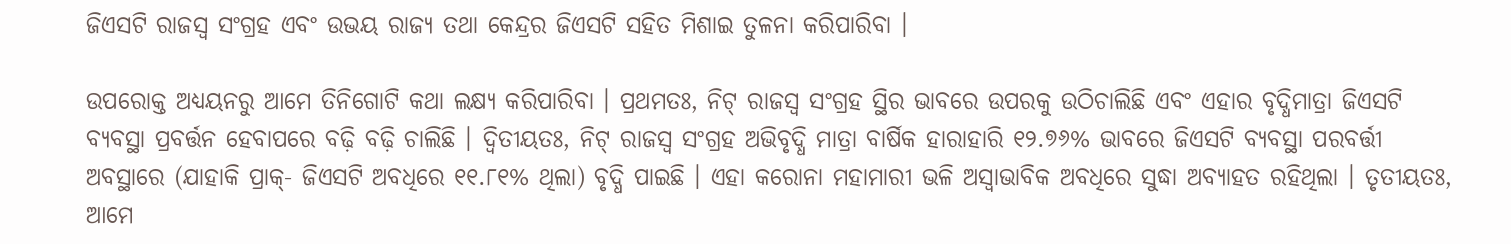ଜିଏସଟି ରାଜସ୍ୱ ସଂଗ୍ରହ ଏବଂ ଉଭୟ ରାଜ୍ୟ ତଥା କେନ୍ଦ୍ରର ଜିଏସଟି ସହିତ ମିଶାଇ ତୁଳନା କରିପାରିବା ।

ଉପରୋକ୍ତ ଅଧ୍ୟୟନରୁ ଆମେ ତିନିଗୋଟି କଥା ଲକ୍ଷ୍ୟ କରିପାରିବା । ପ୍ରଥମତଃ, ନିଟ୍‌ ରାଜସ୍ୱ ସଂଗ୍ରହ ସ୍ଥିର ଭାବରେ ଉପରକୁ ଉଠିଚାଲିଛି ଏବଂ ଏହାର ବୃଦ୍ଧିମାତ୍ରା ଜିଏସଟି ବ୍ୟବସ୍ଥା ପ୍ରବର୍ତ୍ତନ ହେବାପରେ ବଢ଼ି ବଢ଼ି ଚାଲିଛି । ଦ୍ୱିତୀୟତଃ, ନିଟ୍‌ ରାଜସ୍ୱ ସଂଗ୍ରହ ଅଭିବୃଦ୍ଧି ମାତ୍ରା ବାର୍ଷିକ ହାରାହାରି ୧୨.୭୬% ଭାବରେ ଜିଏସଟି ବ୍ୟବସ୍ଥା ପରବର୍ତ୍ତୀ ଅବସ୍ଥାରେ (ଯାହାକି ପ୍ରାକ୍‌- ଜିଏସଟି ଅବଧିରେ ୧୧.୮୧% ଥିଲା) ବୃଦ୍ଧି ପାଇଛି । ଏହା କରୋନା ମହାମାରୀ ଭଳି ଅସ୍ୱାଭାବିକ ଅବଧିରେ ସୁଦ୍ଧା ଅବ୍ୟାହତ ରହିଥିଲା । ତୃତୀୟତଃ, ଆମେ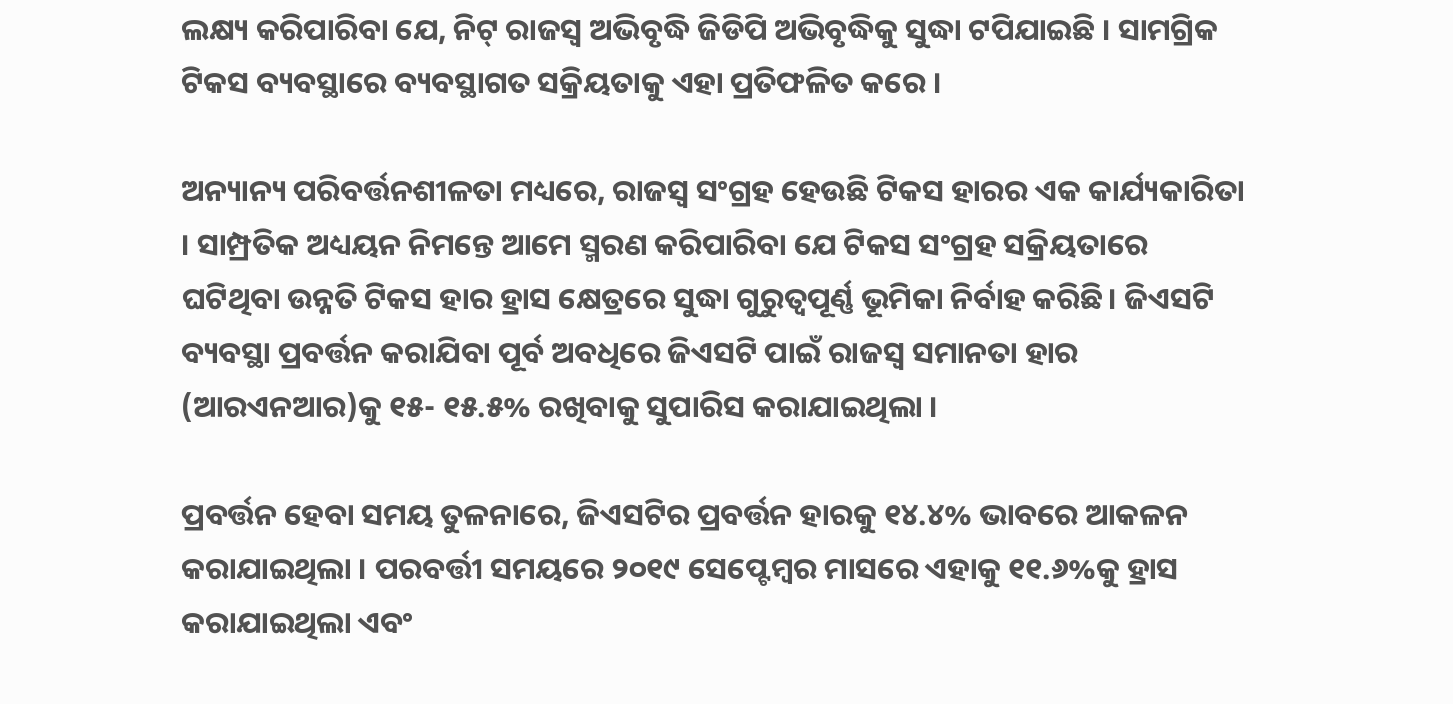ଲକ୍ଷ୍ୟ କରିପାରିବା ଯେ, ନିଟ୍‌ ରାଜସ୍ୱ ଅଭିବୃଦ୍ଧି ଜିଡିପି ଅଭିବୃଦ୍ଧିକୁ ସୁଦ୍ଧା ଟପିଯାଇଛି । ସାମଗ୍ରିକ ଟିକସ ବ୍ୟବସ୍ଥାରେ ବ୍ୟବସ୍ଥାଗତ ସକ୍ରିୟତାକୁ ଏହା ପ୍ରତିଫଳିତ କରେ ।

ଅନ୍ୟାନ୍ୟ ପରିବର୍ତ୍ତନଶୀଳତା ମଧ୍ୟରେ, ରାଜସ୍ୱ ସଂଗ୍ରହ ହେଉଛି ଟିକସ ହାରର ଏକ କାର୍ଯ୍ୟକାରିତା । ସାମ୍ପ୍ରତିକ ଅଧ୍ୟୟନ ନିମନ୍ତେ ଆମେ ସ୍ମରଣ କରିପାରିବା ଯେ ଟିକସ ସଂଗ୍ରହ ସକ୍ରିୟତାରେ ଘଟିଥିବା ଉନ୍ନତି ଟିକସ ହାର ହ୍ରାସ କ୍ଷେତ୍ରରେ ସୁଦ୍ଧା ଗୁରୁତ୍ୱପୂର୍ଣ୍ଣ ଭୂମିକା ନିର୍ବାହ କରିଛି। ଜିଏସଟି ବ୍ୟବସ୍ଥା ପ୍ରବର୍ତ୍ତନ କରାଯିବା ପୂର୍ବ ଅବଧିରେ ଜିଏସଟି ପାଇଁ ରାଜସ୍ୱ ସମାନତା ହାର (ଆରଏନଆର)କୁ ୧୫- ୧୫.୫% ରଖିବାକୁ ସୁପାରିସ କରାଯାଇଥିଲା ।

ପ୍ରବର୍ତ୍ତନ ହେବା ସମୟ ତୁଳନାରେ, ଜିଏସଟିର ପ୍ରବର୍ତ୍ତନ ହାରକୁ ୧୪.୪% ଭାବରେ ଆକଳନ କରାଯାଇଥିଲା । ପରବର୍ତ୍ତୀ ସମୟରେ ୨୦୧୯ ସେପ୍ଟେମ୍ବର ମାସରେ ଏହାକୁ ୧୧.୬%କୁ ହ୍ରାସ କରାଯାଇଥିଲା ଏବଂ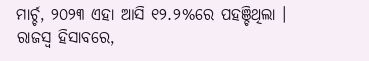ମାର୍ଚ୍ଚ, ୨୦୨୩ ଏହା ଆସି ୧୨.୨%ରେ ପହଞ୍ଚିଥିଲା । ରାଜସ୍ୱ ହିସାବରେ,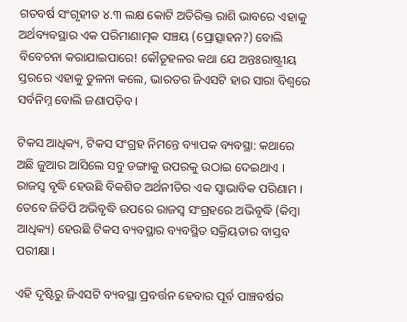ଗତବର୍ଷ ସଂଗୃହୀତ ୪.୩ ଲକ୍ଷ କୋଟି ଅତିରିକ୍ତ ରାଶି ଭାବରେ ଏହାକୁ ଅର୍ଥବ୍ୟବସ୍ଥାର ଏକ ପରିମାଣାତ୍ମକ ସଞ୍ଚୟ (ପ୍ରୋତ୍ସାହନ?) ବୋଲି ବିବେଚନା କରାଯାଇପାରେ! କୌତୂହଳର କଥା ଯେ ଅନ୍ତଃରାଷ୍ଟ୍ରୀୟ ସ୍ତରରେ ଏହାକୁ ତୁଳନା କଲେ, ଭାରତର ଜିଏସଟି ହାର ସାରା ବିଶ୍ୱରେ ସର୍ବନିମ୍ନ ବୋଲି ଜଣାପଡ଼ିବ ।

ଟିକସ ଆଧିକ୍ୟ, ଟିକସ ସଂଗ୍ରହ ନିମନ୍ତେ ବ୍ୟାପକ ବ୍ୟବସ୍ଥା: କଥାରେ ଅଛି ଜୁଆର ଆସିଲେ ସବୁ ଡଙ୍ଗାକୁ ଉପରକୁ ଉଠାଇ ଦେଇଥାଏ । ରାଜସ୍ୱ ବୃଦ୍ଧି ହେଉଛି ବିକଶିତ ଅର୍ଥନୀତିର ଏକ ସ୍ୱାଭାବିକ ପରିଣାମ । ତେବେ ଜିଡିପି ଅଭିବୃଦ୍ଧି ଉପରେ ରାଜସ୍ୱ ସଂଗ୍ରହରେ ଅଭିବୃଦ୍ଧି (କିମ୍ବା ଆଧିକ୍ୟ) ହେଉଛି ଟିକସ ବ୍ୟବସ୍ଥାର ବ୍ୟବସ୍ଥିତ ସକ୍ରିୟତାର ବାସ୍ତବ ପରୀକ୍ଷା ।

ଏହି ଦୃଷ୍ଟିରୁ ଜିଏସଟି ବ୍ୟବସ୍ଥା ପ୍ରବର୍ତ୍ତନ ହେବାର ପୂର୍ବ ପାଞ୍ଚବର୍ଷର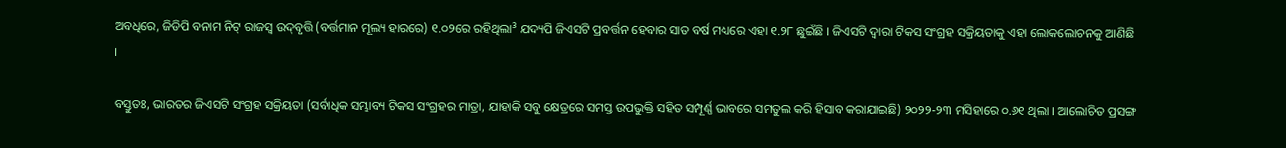ଅବଧିରେ, ଜିଡିପି ବନାମ ନିଟ୍‌ ରାଜସ୍ୱ ଉଦ୍‌ବୃତ୍ତି (ବର୍ତ୍ତମାନ ମୂଲ୍ୟ ହାରରେ) ୧.୦୨ରେ ରହିଥିଲା³ ଯଦ୍ୟପି ଜିଏସଟି ପ୍ରବର୍ତ୍ତନ ହେବାର ସାତ ବର୍ଷ ମଧ୍ୟରେ ଏହା ୧.୨୮ ଛୁଇଁଛି । ଜିଏସଟି ଦ୍ୱାରା ଟିକସ ସଂଗ୍ରହ ସକ୍ରିୟତାକୁ ଏହା ଲୋକଲୋଚନକୁ ଆଣିଛି ।

ବସ୍ତୁତଃ, ଭାରତର ଜିଏସଟି ସଂଗ୍ରହ ସକ୍ରିୟତା (ସର୍ବାଧିକ ସମ୍ଭାବ୍ୟ ଟିକସ ସଂଗ୍ରହର ମାତ୍ରା, ଯାହାକି ସବୁ କ୍ଷେତ୍ରରେ ସମସ୍ତ ଉପଭୁକ୍ତି ସହିତ ସମ୍ପୂର୍ଣ୍ଣ ଭାବରେ ସମତୁଲ କରି ହିସାବ କରାଯାଇଛି) ୨୦୨୨-୨୩ ମସିହାରେ ୦.୬୧ ଥିଲା । ଆଲୋଚିତ ପ୍ରସଙ୍ଗ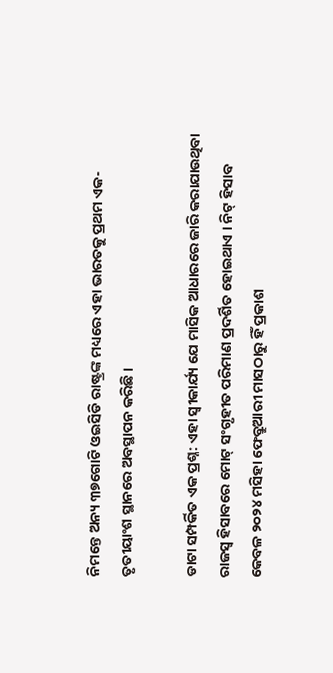ନିମନ୍ତେ ଅନ୍ୟ ୩୭ଗୋଟି ଓଇସିଡି ରାଷ୍ଟ୍ରଙ୍କ ମଧ୍ୟରେ ଏହା ଭାରତକୁ ପ୍ରଥମ ଏକ-ତୃତୀୟାଂଶ ସ୍ଥାନରେ ଅବସ୍ଥାପନ କରିଛି ।

ଡାଟା ସମ୍ପର୍କିତ ଏକ ପ୍ରଶ୍ନ: ଏହା ସ୍ୱୀକାର୍ଯ୍ୟ ଯେ ମାସିକ ଆଧାରରେ ଜାରି କରାଯାଉଥିବା ରାଜସ୍ୱ ହିସାବରେ ମୋଟ୍‌ ସଂଗୃହୀତ ପରିମାଣ ପ୍ରଦର୍ଶିତ ହୋଇଥାଏ । ନିଟ୍‌ ହିସାବ କେବଳ ୨୦୨୪ ମସିହା ଫେବ୍ରୁଆରୀ ମାସଠାରୁ ହିଁ ପ୍ରକାଶ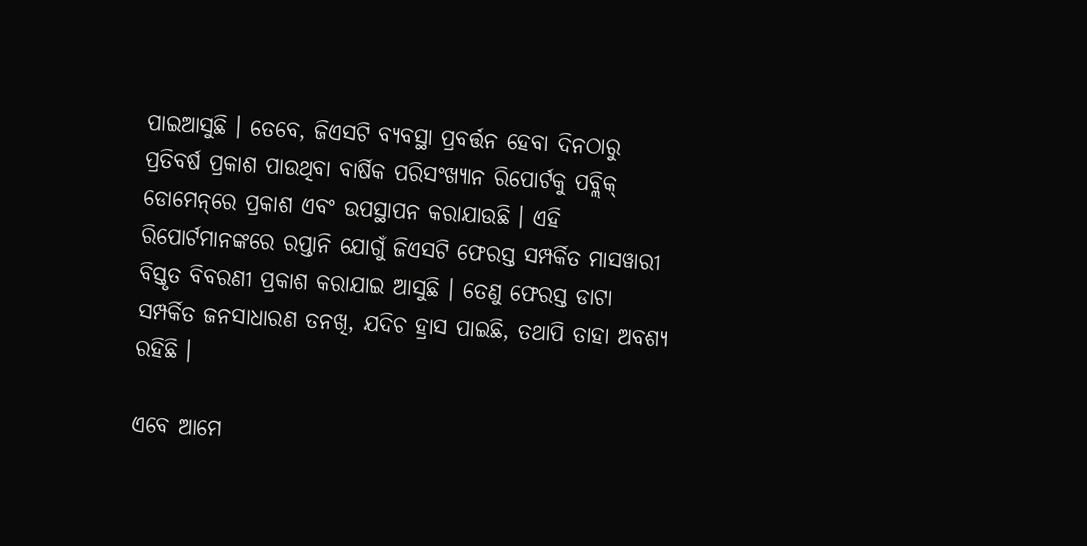ପାଇଆସୁଛି । ତେବେ, ଜିଏସଟି ବ୍ୟବସ୍ଥା ପ୍ରବର୍ତ୍ତନ ହେବା ଦିନଠାରୁ ପ୍ରତିବର୍ଷ ପ୍ରକାଶ ପାଉଥିବା ବାର୍ଷିକ ପରିସଂଖ୍ୟାନ ରିପୋର୍ଟକୁ ପବ୍ଲିକ୍‌ ଡୋମେନ୍‌ରେ ପ୍ରକାଶ ଏବଂ ଉପସ୍ଥାପନ କରାଯାଉଛି । ଏହି ରିପୋର୍ଟମାନଙ୍କରେ ରପ୍ତାନି ଯୋଗୁଁ ଜିଏସଟି ଫେରସ୍ତ ସମ୍ପର୍କିତ ମାସୱାରୀ ବିସ୍ତୃତ ବିବରଣୀ ପ୍ରକାଶ କରାଯାଇ ଆସୁଛି । ତେଣୁ ଫେରସ୍ତ ଡାଟା ସମ୍ପର୍କିତ ଜନସାଧାରଣ ତନଖି, ଯଦିଚ ହ୍ରାସ ପାଇଛି, ତଥାପି ତାହା ଅବଶ୍ୟ ରହିଛି ।

ଏବେ ଆମେ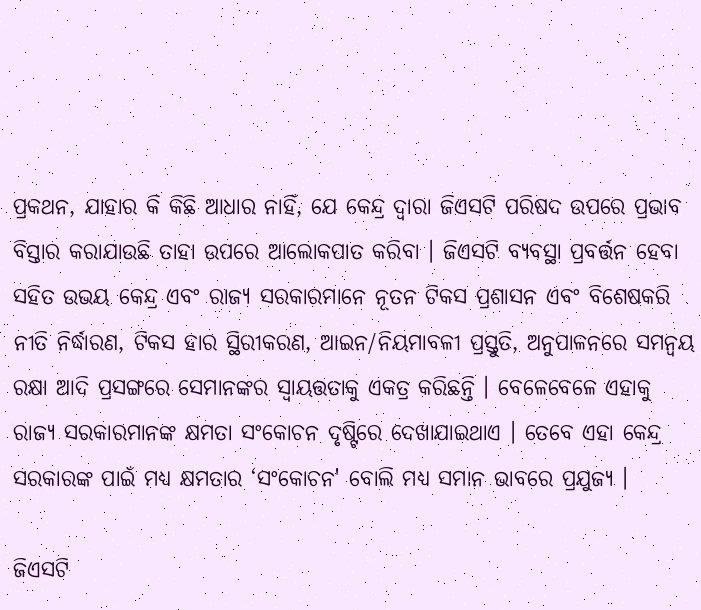ପ୍ରକଥନ, ଯାହାର କି କିଛି ଆଧାର ନାହିଁ, ଯେ କେନ୍ଦ୍ର ଦ୍ୱାରା ଜିଏସଟି ପରିଷଦ ଉପରେ ପ୍ରଭାବ ବିସ୍ତାର କରାଯାଉଛି ତାହା ଉପରେ ଆଲୋକପାତ କରିବା । ଜିଏସଟି ବ୍ୟବସ୍ଥା ପ୍ରବର୍ତ୍ତନ ହେବା ସହିତ ଉଭୟ କେନ୍ଦ୍ର ଏବଂ ରାଜ୍ୟ ସରକାରମାନେ ନୂତନ ଟିକସ ପ୍ରଶାସନ ଏବଂ ବିଶେଷକରି ନୀତି ନିର୍ଦ୍ଧାରଣ, ଟିକସ ହାର ସ୍ଥିରୀକରଣ, ଆଇନ/ନିୟମାବଳୀ ପ୍ରସ୍ତୁତି, ଅନୁପାଳନରେ ସମନ୍ୱୟ ରକ୍ଷା ଆଦି ପ୍ରସଙ୍ଗରେ ସେମାନଙ୍କର ସ୍ୱାୟତ୍ତତାକୁ ଏକତ୍ର କରିଛନ୍ତି । ବେଳେବେଳେ ଏହାକୁ ରାଜ୍ୟ ସରକାରମାନଙ୍କ କ୍ଷମତା ସଂକୋଚନ ଦୃଷ୍ଟିରେ ଦେଖାଯାଇଥାଏ । ତେବେ ଏହା କେନ୍ଦ୍ର ସରକାରଙ୍କ ପାଇଁ ମଧ୍ୟ କ୍ଷମତାର ‘ସଂକୋଚନ' ବୋଲି ମଧ୍ୟ ସମାନ ଭାବରେ ପ୍ରଯୁଜ୍ୟ ।

ଜିଏସଟି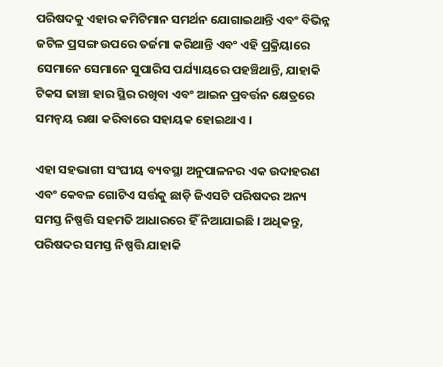ପରିଷଦକୁ ଏହାର କମିଟିମାନ ସମର୍ଥନ ଯୋଗାଇଥାନ୍ତି ଏବଂ ବିଭିନ୍ନ ଜଟିଳ ପ୍ରସଙ୍ଗ ଉପରେ ତର୍ଜମା କରିଥାନ୍ତି ଏବଂ ଏହି ପ୍ରକ୍ରିୟାରେ ସେମାନେ ସେମାନେ ସୁପାରିସ ପର୍ଯ୍ୟାୟରେ ପହଞ୍ଚିଥାନ୍ତି, ଯାହାକି ଟିକସ ଢାଞ୍ଚା ହାର ସ୍ଥିର ରଖିବା ଏବଂ ଆଇନ ପ୍ରବର୍ତ୍ତନ କ୍ଷେତ୍ରରେ ସମନ୍ୱୟ ରକ୍ଷା କରିବାରେ ସହାୟକ ହୋଇଥାଏ ।

ଏହା ସହଭାଗୀ ସଂଘୀୟ ବ୍ୟବସ୍ଥା ଅନୁପାଳନର ଏକ ଉଦାହରଣ ଏବଂ କେବଳ ଗୋଟିଏ ସର୍ତ୍ତକୁ ଛାଡ଼ି ଜିଏସଟି ପରିଷଦର ଅନ୍ୟ ସମସ୍ତ ନିଷ୍ପତ୍ତି ସହମତି ଆଧାରରେ ହିଁ ନିଆଯାଇଛି । ଅଧିକନ୍ତୁ, ପରିଷଦର ସମସ୍ତ ନିଷ୍ପତ୍ତି ଯାହାକି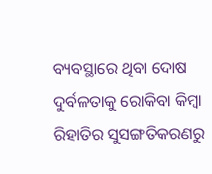ବ୍ୟବସ୍ଥାରେ ଥିବା ଦୋଷ ଦୁର୍ବଳତାକୁ ରୋକିବା କିମ୍ବା ରିହାତିର ସୁସଙ୍ଗତିକରଣରୁ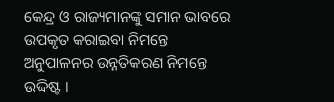କେନ୍ଦ୍ର ଓ ରାଜ୍ୟମାନଙ୍କୁ ସମାନ ଭାବରେ ଉପକୃତ କରାଇବା ନିମନ୍ତେ ଅନୁପାଳନର ଉନ୍ନତିକରଣ ନିମନ୍ତେ ଉଦ୍ଦିଷ୍ଟ ।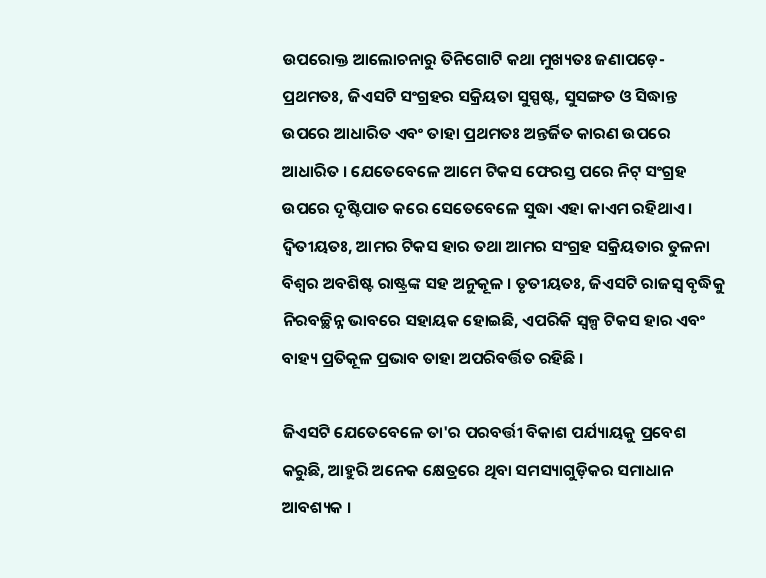ଉପରୋକ୍ତ ଆଲୋଚନାରୁ ତିନିଗୋଟି କଥା ମୁଖ୍ୟତଃ ଜଣାପଡ଼େ- ପ୍ରଥମତଃ, ଜିଏସଟି ସଂଗ୍ରହର ସକ୍ରିୟତା ସୁସ୍ପଷ୍ଟ, ସୁସଙ୍ଗତ ଓ ସିଦ୍ଧାନ୍ତ ଉପରେ ଆଧାରିତ ଏବଂ ତାହା ପ୍ରଥମତଃ ଅନ୍ତର୍ଜିତ କାରଣ ଉପରେ ଆଧାରିତ । ଯେତେବେଳେ ଆମେ ଟିକସ ଫେରସ୍ତ ପରେ ନିଟ୍‌ ସଂଗ୍ରହ ଉପରେ ଦୃଷ୍ଟିପାତ କରେ ସେତେବେଳେ ସୁଦ୍ଧା ଏହା କାଏମ ରହିଥାଏ । ଦ୍ୱିତୀୟତଃ, ଆମର ଟିକସ ହାର ତଥା ଆମର ସଂଗ୍ରହ ସକ୍ରିୟତାର ତୁଳନା ବିଶ୍ୱର ଅବଶିଷ୍ଟ ରାଷ୍ଟ୍ରଙ୍କ ସହ ଅନୁକୂଳ । ତୃତୀୟତଃ, ଜିଏସଟି ରାଜସ୍ୱ ବୃଦ୍ଧିକୁ ନିରବଚ୍ଛିନ୍ନ ଭାବରେ ସହାୟକ ହୋଇଛି, ଏପରିକି ସ୍ୱଳ୍ପ ଟିକସ ହାର ଏବଂ ବାହ୍ୟ ପ୍ରତିକୂଳ ପ୍ରଭାବ ତାହା ଅପରିବର୍ତ୍ତିତ ରହିଛି ।

ଜିଏସଟି ଯେତେବେଳେ ତା'ର ପରବର୍ତ୍ତୀ ବିକାଶ ପର୍ଯ୍ୟାୟକୁ ପ୍ରବେଶ କରୁଛି, ଆହୁରି ଅନେକ କ୍ଷେତ୍ରରେ ଥିବା ସମସ୍ୟାଗୁଡ଼ିକର ସମାଧାନ ଆବଶ୍ୟକ ।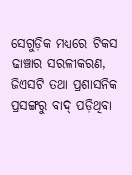ସେଗୁଡ଼ିକ ମଧ୍ୟରେ ଟିକସ ଢାଞ୍ଚାର ସରଳୀକରଣ, ଜିଏସଟି ତଥା ପ୍ରଶାସନିକ ପ୍ରସଙ୍ଗରୁ ବାଦ୍‌ ପଡ଼ିଥିବା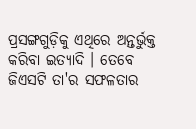ପ୍ରସଙ୍ଗଗୁଡ଼ିକୁ ଏଥିରେ ଅନ୍ତର୍ଭୁକ୍ତ କରିବା ଇତ୍ୟାଦି । ତେବେ ଜିଏସଟି ତା'ର ସଫଳତାର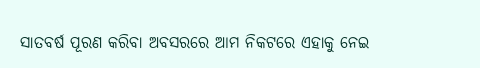ସାତବର୍ଷ ପୂରଣ କରିବା ଅବସରରେ ଆମ ନିକଟରେ ଏହାକୁ ନେଇ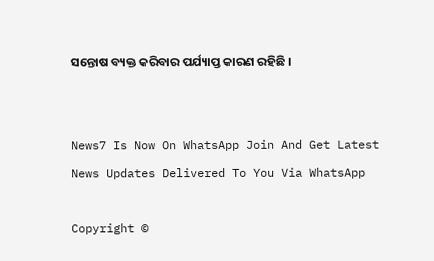ସନ୍ତୋଷ ବ୍ୟକ୍ତ କରିବାର ପର୍ଯ୍ୟାପ୍ତ କାରଣ ରହିଛି ।


News7 Is Now On WhatsApp Join And Get Latest News Updates Delivered To You Via WhatsApp

Copyright ©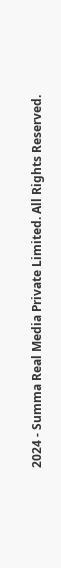2024 - Summa Real Media Private Limited. All Rights Reserved.